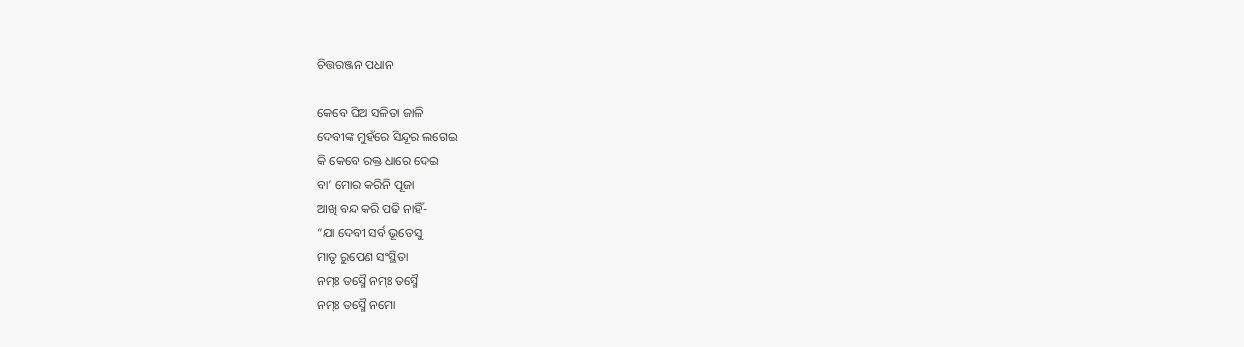ଚିତ୍ତରଞ୍ଜନ ପଧାନ

କେବେ ଘିଅ ସଳିତା ଜାଳି
ଦେବୀଙ୍କ ମୁହଁରେ ସିନ୍ଦୂର ଲଗେଇ
କି କେବେ ରକ୍ତ ଧାରେ ଦେଇ
ବା’ ମୋର କରିନି ପୂଜା
ଆଖି ବନ୍ଦ କରି ପଢି ନାହିଁ-
“ଯା ଦେବୀ ସର୍ବ ଭୂତେସୁ
ମାତୃ ରୁପେଣ ସଂସ୍ଥିତା
ନମ୍ଃ ତସ୍ମୈ ନମ୍ଃ ତସ୍ମୈ
ନମ୍ଃ ତସ୍ମୈ ନମୋ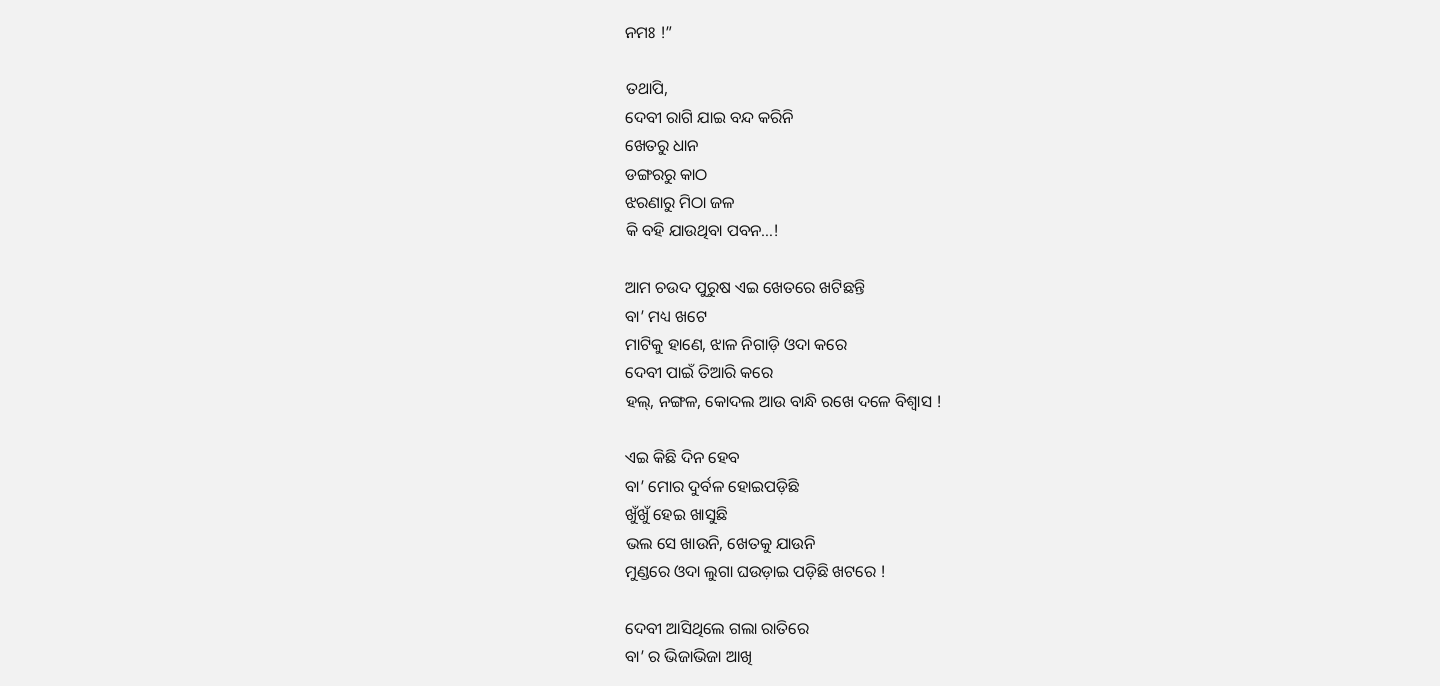ନମଃ !”

ତଥାପି,
ଦେବୀ ରାଗି ଯାଇ ବନ୍ଦ କରିନି
ଖେତରୁ ଧାନ
ଡଙ୍ଗରରୁ କାଠ
ଝରଣାରୁ ମିଠା ଜଳ
କି ବହି ଯାଉଥିବା ପବନ…!

ଆମ ଚଉଦ ପୁରୁଷ ଏଇ ଖେତରେ ଖଟିଛନ୍ତି
ବା’ ମଧ୍ୟ ଖଟେ
ମାଟିକୁ ହାଣେ, ଝାଳ ନିଗାଡ଼ି ଓଦା କରେ
ଦେବୀ ପାଇଁ ତିଆରି କରେ
ହଲ୍, ନଙ୍ଗଳ, କୋଦଲ ଆଉ ବାନ୍ଧି ରଖେ ଦଳେ ବିଶ୍ଵାସ !

ଏଇ କିଛି ଦିନ ହେବ
ବା’ ମୋର ଦୁର୍ବଳ ହୋଇପଡ଼ିଛି
ଖୁଁଖୁଁ ହେଇ ଖାସୁଛି
ଭଲ ସେ ଖାଉନି, ଖେତକୁ ଯାଉନି
ମୁଣ୍ଡରେ ଓଦା ଲୁଗା ଘଉଡ଼ାଇ ପଡ଼ିଛି ଖଟରେ !

ଦେବୀ ଆସିଥିଲେ ଗଲା ରାତିରେ
ବା’ ର ଭିଜାଭିଜା ଆଖି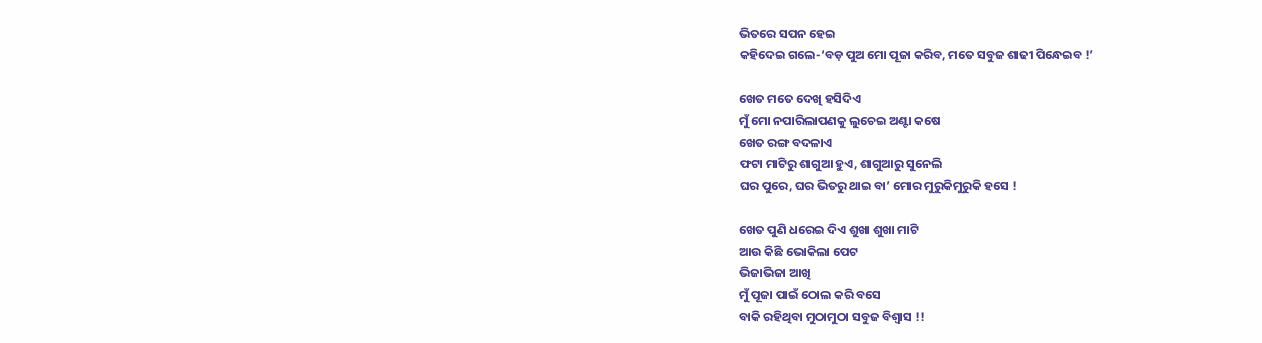ଭିତରେ ସପନ ହେଇ
କହିଦେଇ ଗଲେ-‘ବଡ଼ ପୁଅ ମୋ ପୂଜା କରିବ, ମତେ ସବୁଜ ଶାଢୀ ପିନ୍ଧେଇବ !’

ଖେତ ମତେ ଦେଖି ହସିଦିଏ
ମୁଁ ମୋ ନପାରିଲାପଣକୁ ଲୁଚେଇ ଅଣ୍ଟା କଷେ
ଖେତ ରଙ୍ଗ ବଦଳାଏ
ଫଟା ମାଟିରୁ ଶାଗୁଆ ହୁଏ, ଶାଗୁଆରୁ ସୁନେଲି
ଘର ପୁରେ, ଘର ଭିତରୁ ଥାଇ ବା’ ମୋର ମୁରୁକିମୁରୁକି ହସେ !

ଖେତ ପୁଣି ଧରେଇ ଦିଏ ଶୁଖା ଶୁଖା ମାଟି
ଆଉ କିଛି ଭୋକିଲା ପେଟ
ଭିଜାଭିଜା ଆଖି
ମୁଁ ପୂଜା ପାଇଁ ଠୋଲ କରି ବସେ
ବାକି ରହିଥିବା ମୁଠାମୁଠା ସବୁଜ ବିଶ୍ୱାସ !!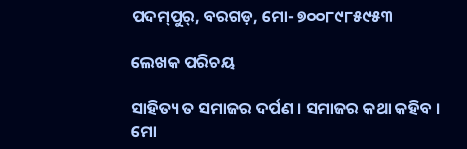ପଦମ୍‌ପୁର୍, ବରଗଡ଼, ମୋ- ୭୦୦୮୯୮୫୯୫୩

ଲେଖକ ପରିଚୟ

ସାହିତ୍ୟ ତ ସମାଜର ଦର୍ପଣ । ସମାଜର କଥା କହିବ । ମୋ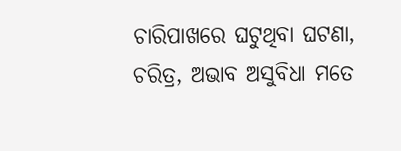ଚାରିପାଖରେ ଘଟୁଥିବା ଘଟଣା, ଚରିତ୍ର, ଅଭାବ ଅସୁବିଧା ମତେ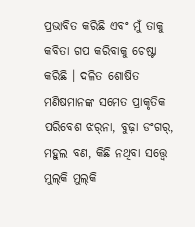ପ୍ରଭାବିତ କରିଛି ଏବଂ ମୁଁ ତାକୁ କବିତା ଗପ କରିବାକୁ ଚେଷ୍ଟା କରିଛି । ଦଳିତ ଶୋଷିତ ମଣିଷମାନଙ୍କ ସମେତ ପ୍ରାକୃତିକ ପରିବେଶ ଝର୍‌ନା, ବୁଢ଼ା ଡଂଗର୍, ମହୁଲ ବଣ, କିଛି ନଥିବା ସତ୍ତ୍ୱେ ମୁଲ୍‌କି ମୁଲ୍‌କି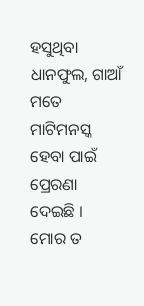ହସୁଥିବା ଧାନଫୁଲ, ଗାଆଁ ମତେ ମାଟିମନସ୍କ ହେବା ପାଇଁ ପ୍ରେରଣା ଦେଇଛି । ମୋର ତ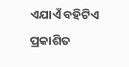ଏଯାଏଁ ବହିଟିଏ ପ୍ରକାଶିତ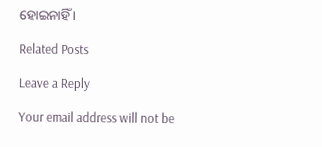ହୋଇନାହିଁ ।

Related Posts

Leave a Reply

Your email address will not be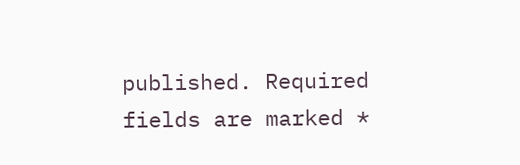published. Required fields are marked *